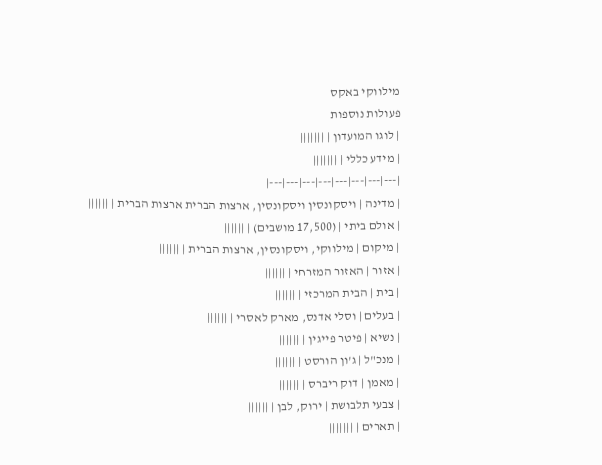מילווקי באקס
פעולות נוספות
| לוגו המועדון | |||||||
| מידע כללי | |||||||
|---|---|---|---|---|---|---|---|
| מדינה | ויסקונסין ויסקונסין, ארצות הברית ארצות הברית | ||||||
| אולם ביתי | (17,500 מושבים) | ||||||
| מיקום | מילווקי, ויסקונסין, ארצות הברית | ||||||
| אזור | האזור המזרחי | ||||||
| בית | הבית המרכזי | ||||||
| בעלים | וסלי אדנס, מארק לאסרי | ||||||
| נשיא | פיטר פייגין | ||||||
| מנכ"ל | ג'ון הורסט | ||||||
| מאמן | דוק ריברס | ||||||
| צבעי תלבושת | ירוק, לבן | ||||||
| תארים | |||||||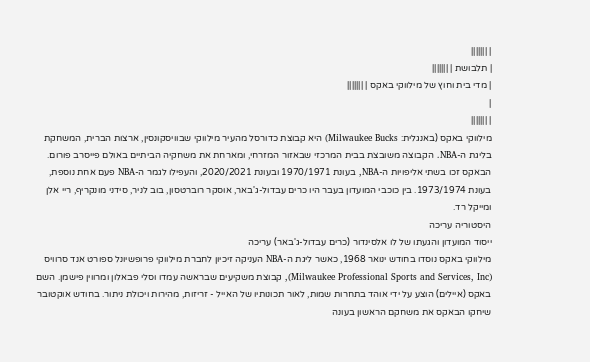| |||||||
| תלבושת | |||||||
| מדי בית וחוץ של מילווקי באקס | |||||||
|
| |||||||
מילווקי באקס (באנגלית: Milwaukee Bucks) היא קבוצת כדורסל מהעיר מילווקי שבוויסקונסין, ארצות הברית, המשחקת בליגת ה-NBA. הקבוצה משובצת בבית המרכזי שבאזור המזרחי, ומארחת את משחקיה הביתיים באולם פייסרב פורום. הבאקס זכו בשתי אליפויות ה-NBA, בעונת 1970/1971 ובעונת 2020/2021, והעפילו לגמר ה-NBA פעם אחת נוספת, בעונת 1973/1974. בין כוכבי המועדון בעבר היו כרים עבדול-ג'באר, אוסקר רוברטסון, בוב לניר, סידני מונקריף, ריי אלן ומייקל רד.
היסטוריה עריכה
ייסוד המועדון והגעתו של לו אלסינדור (כרים עבדול-ג'באר) עריכה
מילווקי באקס נוסדו בחודש ינואר 1968, כאשר ליגת ה-NBA העניקה זיכיון לחברת מילווקי פרופשיונל ספורט אנד סרוויס (Milwaukee Professional Sports and Services, Inc), קבוצת משקיעים שבראשה עמדו וסלי פבאלון ומרווין פישמן. השם באקס (איילים) הוצע על ידי אוהד בתחרות שמות, לאור תכונותיו של האייל - זריזות, מהירות ויכולת ניתור. בחודש אוקטובר שיחקו הבאקס את משחקם הראשון בעונה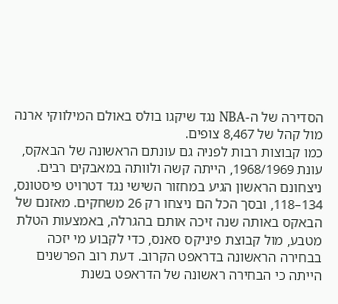הסדירה של ה-NBA נגד שיקגו בולס באולם המילווקי ארנה מול קהל של 8,467 צופים.
כמו קבוצות רבות לפניה גם עונתם הראשונה של הבאקס, עונת 1968/1969, הייתה קשה ולוותה במאבקים רבים. ניצחונם הראשון הגיע במחזור השישי נגד דטרויט פיסטונס, 134–118, ובסך הכל הם ניצחו רק 26 משחקים. מאזנם של הבאקס באותה שנה זיכה אותם בהגרלה, באמצעות הטלת מטבע, מול קבוצת פיניקס סאנס, כדי לקבוע מי יזכה בבחירה הראשונה בדראפט הקרוב. דעת רוב הפרשנים הייתה כי הבחירה ראשונה של הדראפט בשנת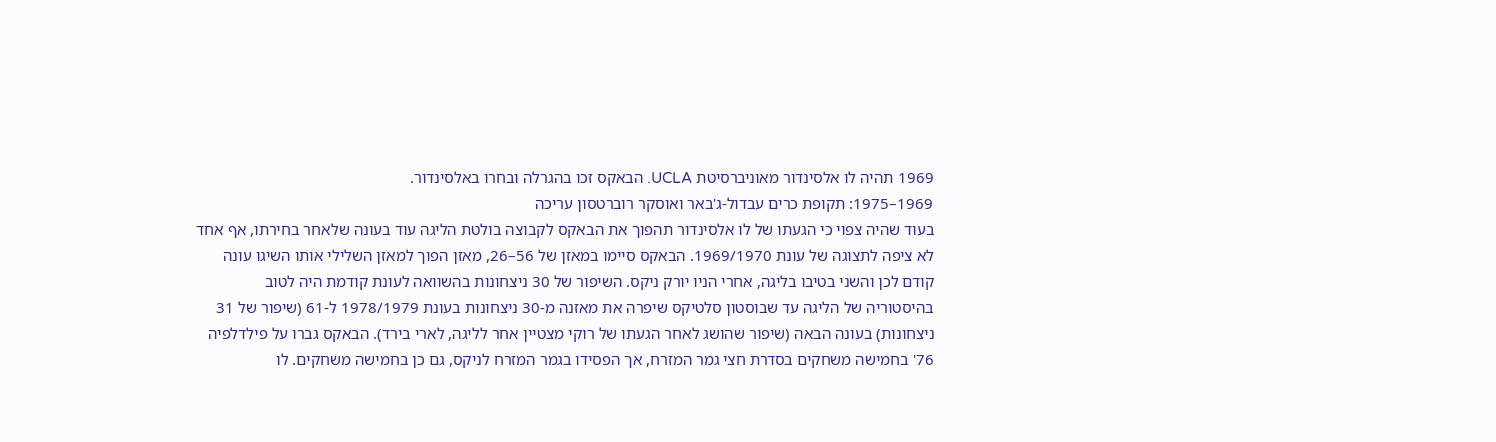1969 תהיה לו אלסינדור מאוניברסיטת UCLA. הבאקס זכו בהגרלה ובחרו באלסינדור.
1969–1975: תקופת כרים עבדול-ג'באר ואוסקר רוברטסון עריכה
בעוד שהיה צפוי כי הגעתו של לו אלסינדור תהפוך את הבאקס לקבוצה בולטת הליגה עוד בעונה שלאחר בחירתו, אף אחד לא ציפה לתצוגה של עונת 1969/1970. הבאקס סיימו במאזן של 56–26, מאזן הפוך למאזן השלילי אותו השיגו עונה קודם לכן והשני בטיבו בליגה, אחרי הניו יורק ניקס. השיפור של 30 ניצחונות בהשוואה לעונת קודמת היה לטוב בהיסטוריה של הליגה עד שבוסטון סלטיקס שיפרה את מאזנה מ-30 ניצחונות בעונת 1978/1979 ל-61 (שיפור של 31 ניצחונות) בעונה הבאה (שיפור שהושג לאחר הגעתו של רוקי מצטיין אחר לליגה, לארי בירד). הבאקס גברו על פילדלפיה 76' בחמישה משחקים בסדרת חצי גמר המזרח, אך הפסידו בגמר המזרח לניקס, גם כן בחמישה משחקים. לו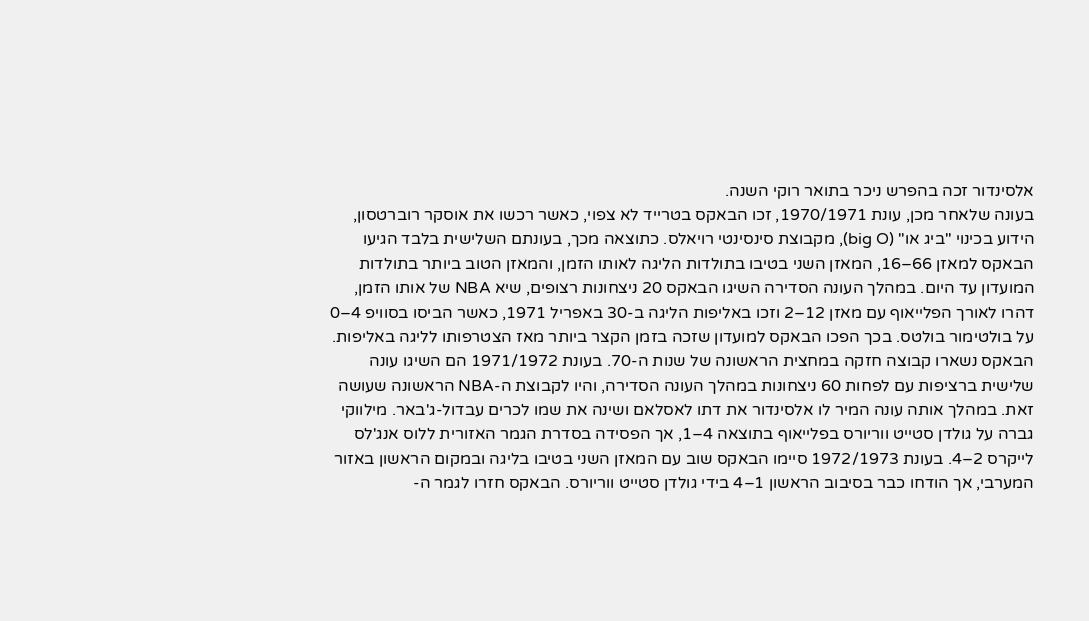אלסינדור זכה בהפרש ניכר בתואר רוקי השנה.
בעונה שלאחר מכן, עונת 1970/1971, זכו הבאקס בטרייד לא צפוי, כאשר רכשו את אוסקר רוברטסון, הידוע בכינוי "ביג או" (big O), מקבוצת סינסינטי רויאלס. כתוצאה מכך, בעונתם השלישית בלבד הגיעו הבאקס למאזן 66–16, המאזן השני בטיבו בתולדות הליגה לאותו הזמן, והמאזן הטוב ביותר בתולדות המועדון עד היום. במהלך העונה הסדירה השיגו הבאקס 20 ניצחונות רצופים, שיא NBA של אותו הזמן, דהרו לאורך הפלייאוף עם מאזן 12–2 וזכו באליפות הליגה ב-30 באפריל 1971, כאשר הביסו בסוויפ 4–0 על בולטימור בולטס. בכך הפכו הבאקס למועדון שזכה בזמן הקצר ביותר מאז הצטרפותו לליגה באליפות.
הבאקס נשארו קבוצה חזקה במחצית הראשונה של שנות ה-70. בעונת 1971/1972 הם השיגו עונה שלישית ברציפות עם לפחות 60 ניצחונות במהלך העונה הסדירה, והיו לקבוצת ה-NBA הראשונה שעושה זאת. במהלך אותה עונה המיר לו אלסינדור את דתו לאסלאם ושינה את שמו לכרים עבדול-ג'באר. מילווקי גברה על גולדן סטייט ווריורס בפלייאוף בתוצאה 4–1, אך הפסידה בסדרת הגמר האזורית ללוס אנג'לס לייקרס 2–4. בעונת 1972/1973 סיימו הבאקס שוב עם המאזן השני בטיבו בליגה ובמקום הראשון באזור המערבי, אך הודחו כבר בסיבוב הראשון 1–4 בידי גולדן סטייט ווריורס. הבאקס חזרו לגמר ה-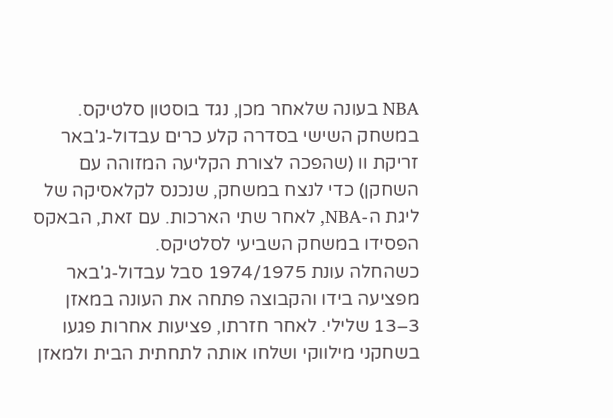NBA בעונה שלאחר מכן, נגד בוסטון סלטיקס. במשחק השישי בסדרה קלע כרים עבדול-ג'באר זריקת וו (שהפכה לצורת הקליעה המזוהה עם השחקן) כדי לנצח במשחק, שנכנס לקלאסיקה של ליגת ה-NBA, לאחר שתי הארכות. עם זאת, הבאקס הפסידו במשחק השביעי לסלטיקס.
כשהחלה עונת 1974/1975 סבל עבדול-ג'באר מפציעה בידו והקבוצה פתחה את העונה במאזן 3–13 שלילי. לאחר חזרתו, פציעות אחרות פגעו בשחקני מילווקי ושלחו אותה לתחתית הבית ולמאזן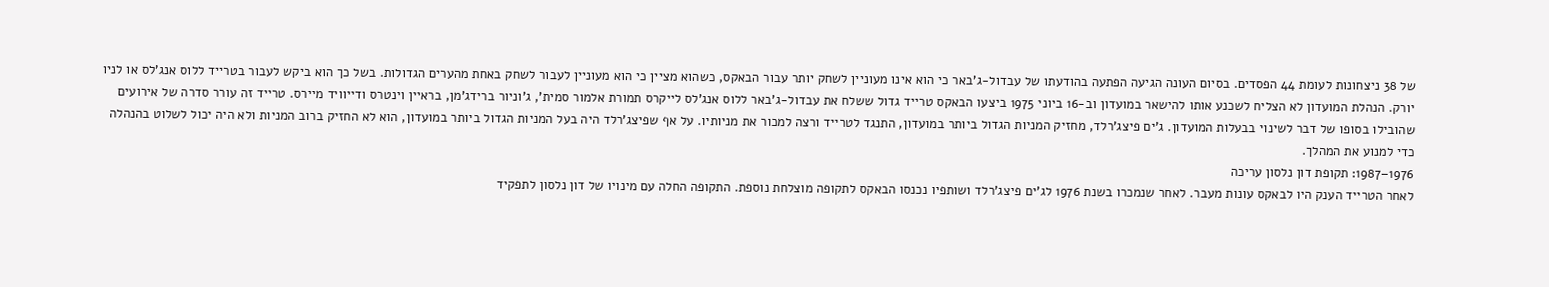של 38 ניצחונות לעומת 44 הפסדים. בסיום העונה הגיעה הפתעה בהודעתו של עבדול-ג'באר כי הוא אינו מעוניין לשחק יותר עבור הבאקס, כשהוא מציין כי הוא מעוניין לעבור לשחק באחת מהערים הגדולות. בשל כך הוא ביקש לעבור בטרייד ללוס אנג'לס או לניו יורק. הנהלת המועדון לא הצליח לשכנע אותו להישאר במועדון וב-16 ביוני 1975 ביצעו הבאקס טרייד גדול ששלח את עבדול-ג'באר ללוס אנג'לס לייקרס תמורת אלמור סמית', ג'וניור ברידג'מן, בראיין וינטרס ודייוויד מיירס. טרייד זה עורר סדרה של אירועים שהובילו בסופו של דבר לשינוי בבעלות המועדון. ג'ים פיצג'רלד, מחזיק המניות הגדול ביותר במועדון, התנגד לטרייד ורצה למכור את מניותיו. על אף שפיצג'רלד היה בעל המניות הגדול ביותר במועדון, הוא לא החזיק ברוב המניות ולא היה יכול לשלוט בהנהלה כדי למנוע את המהלך.
1976–1987: תקופת דון נלסון עריכה
לאחר הטרייד הענק היו לבאקס עונות מעבר. לאחר שנמכרו בשנת 1976 לג'ים פיצג'רלד ושותפיו נכנסו הבאקס לתקופה מוצלחת נוספת. התקופה החלה עם מינויו של דון נלסון לתפקיד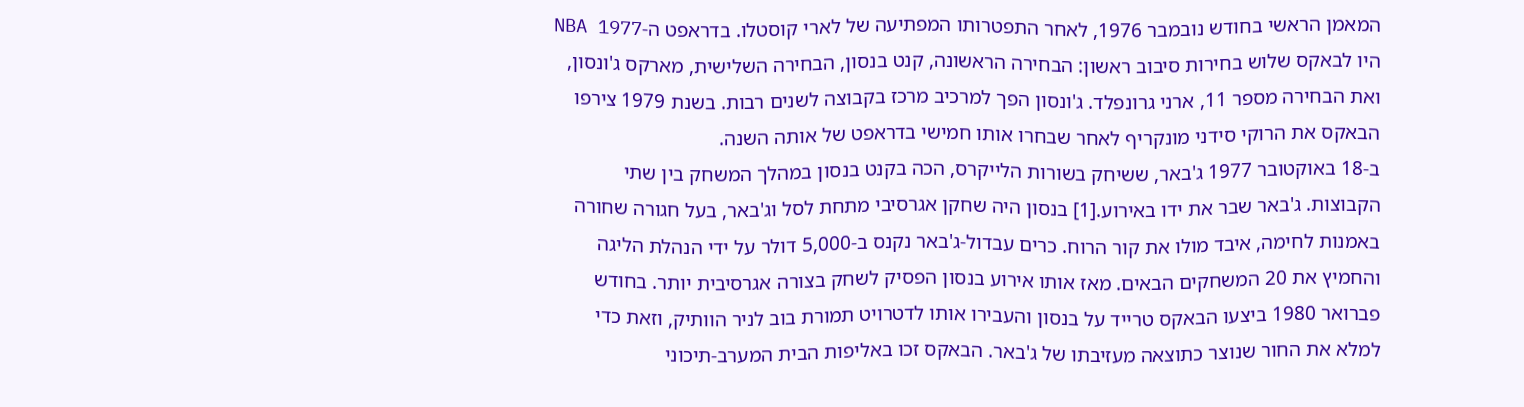המאמן הראשי בחודש נובמבר 1976, לאחר התפטרותו המפתיעה של לארי קוסטלו. בדראפט ה-NBA 1977 היו לבאקס שלוש בחירות סיבוב ראשון: הבחירה הראשונה, קנט בנסון, הבחירה השלישית, מארקס ג'ונסון, ואת הבחירה מספר 11, ארני גרונפלד. ג'ונסון הפך למרכיב מרכז בקבוצה לשנים רבות. בשנת 1979 צירפו הבאקס את הרוקי סידני מונקריף לאחר שבחרו אותו חמישי בדראפט של אותה השנה.
ב-18 באוקטובר 1977 ג'באר, ששיחק בשורות הלייקרס, הכה בקנט בנסון במהלך המשחק בין שתי הקבוצות. ג'באר שבר את ידו באירוע.[1] בנסון היה שחקן אגרסיבי מתחת לסל וג'באר, בעל חגורה שחורה באמנות לחימה, איבד מולו את קור הרוח. כרים עבדול-ג'באר נקנס ב-5,000 דולר על ידי הנהלת הליגה והחמיץ את 20 המשחקים הבאים. מאז אותו אירוע בנסון הפסיק לשחק בצורה אגרסיבית יותר. בחודש פברואר 1980 ביצעו הבאקס טרייד על בנסון והעבירו אותו לדטרויט תמורת בוב לניר הוותיק, וזאת כדי למלא את החור שנוצר כתוצאה מעזיבתו של ג'באר. הבאקס זכו באליפות הבית המערב-תיכוני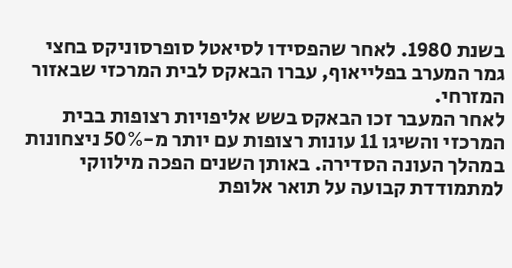בשנת 1980. לאחר שהפסידו לסיאטל סופרסוניקס בחצי גמר המערב בפלייאוף, עברו הבאקס לבית המרכזי שבאזור המזרחי.
לאחר המעבר זכו הבאקס בשש אליפויות רצופות בבית המרכזי והשיגו 11 עונות רצופות עם יותר מ-50% ניצחונות במהלך העונה הסדירה. באותן השנים הפכה מילווקי למתמודדת קבועה על תואר אלופת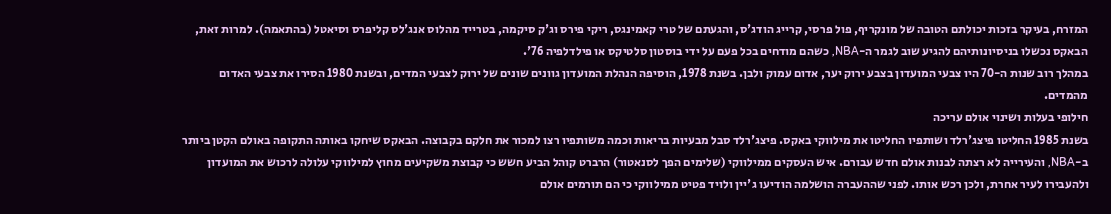המזרח, בעיקר בזכות יכולתם הטובה של מונקריף, פול פרסי, קרייג הודג'ס, והגעתם של טרי קאמינגס, ריקי פירס וג'ק סיקמה, בטרייד מהלוס אנג'לס קליפרס וסיאטל (בהתאמה). למרות זאת, הבאקס נכשלו בניסיונותיהם להגיע שוב לגמר ה-NBA, כשהם מודחים בכל פעם על ידי בוסטון סלטיקס או פילדלפיה 76'.
במהלך רוב שנות ה-70 היו צבעי המועדון בצבע ירוק יער, אדום עמוק ולבן. בשנת 1978, הוסיפה הנהלת המועדון גוונים שונים של ירוק לצבעי המדים, ובשנת 1980 הסירו את צבעי האדום מהמדים.
חילופי בעלות ושינוי אולם עריכה
בשנת 1985 החליטו פיצג'רלד ושותפיו החליטו את מילווקי באקס. פיצג'רלד סבל מבעיות בריאות וכמה משותפיו רצו למכור את חלקם בקבוצה. הבאקס שיחקו באותה התקופה באולם הקטן ביותר ב-NBA, והעירייה לא רצתה לבנות אולם חדש עבורם. איש העסקים ממילווקי (שלימים הפך לסנאטור) הרברט קוהל הביע חשש כי קבוצת משקיעים מחוץ למילווקי עלולה לרכוש את המועדון ולהעבירו לעיר אחרת, ולכן רכש אותו. לפני שההעברה הושלמה הודיעו ג'יין ולויד פטיט ממילווקי כי הם תורמים אולם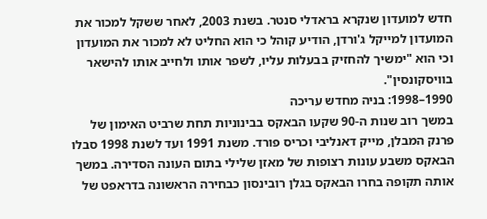חדש למועדון שנקרא בראדלי סנטר. בשנת 2003, לאחר ששקל למכור את המועדון למייקל ג'ורדן, הודיע קוהל כי הוא החליט לא למכור את המועדון וכי הוא "ימשיך להחזיק בבעלות עליו, לשפר אותו ולחייב אותו להישאר בוויסקונסין".
1990–1998: בניה מחדש עריכה
במשך רוב שנות ה-90 שקעו הבאקס בבינוניות תחת שרביט האימון של פרנק המבלן, מייק דאנליבי וכריס פורד. משנת 1991 ועד לשנת 1998 סבלו הבאקס משבע עונות רצופות של מאזן שלילי בתום העונה הסדירה. במשך אותה תקופה בחרו הבאקס בגלן רובינסון כבחירה הראשונה בדראפט של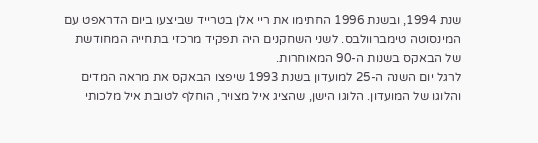שנת 1994, ובשנת 1996 החתימו את ריי אלן בטרייד שביצעו ביום הדראפט עם המינסוטה טימברוולבס. לשני השחקנים היה תפקיד מרכזי בתחייה המחודשת של הבאקס בשנות ה-90 המאוחרות.
לרגל יום השנה ה-25 למועדון בשנת 1993 שיפצו הבאקס את מראה המדים והלוגו של המועדון. הלוגו הישן, שהציג איל מצויר, הוחלף לטובת איל מלכותי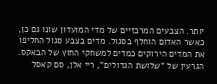יותר. הצבעים המרכזיים של מדי המועדון שונו גם כן, כאשר האדום הוחלף בסגול. מדים בצבע סגול החליפו את המדים הירוקים כמדים למשחקי החוץ של הבאקס. הגרעין של "שלושת הגדולים", ריי אלן, סם קאסל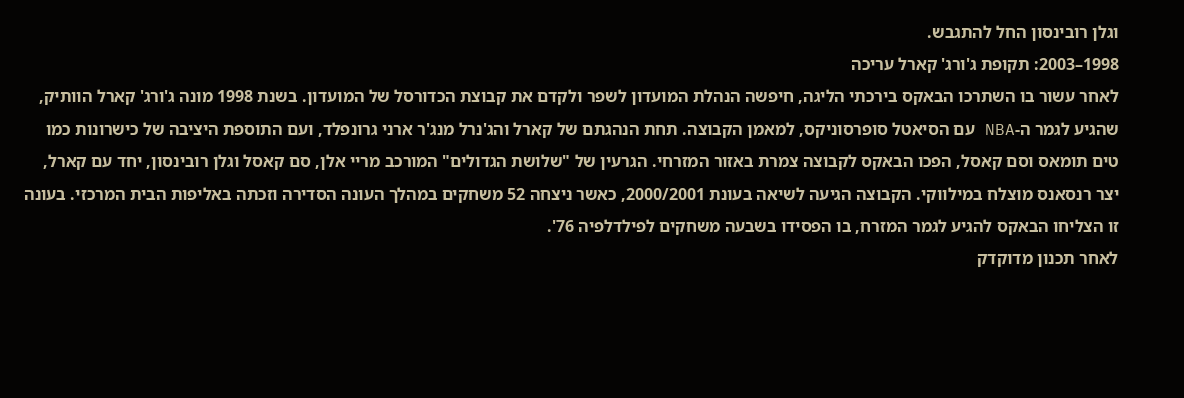וגלן רובינסון החל להתגבש.
1998–2003: תקופת ג'ורג' קארל עריכה
לאחר עשור בו השתרכו הבאקס בירכתי הליגה, חיפשה הנהלת המועדון לשפר ולקדם את קבוצת הכדורסל של המועדון. בשנת 1998 מונה ג'ורג' קארל הוותיק, שהגיע לגמר ה-NBA עם הסיאטל סופרסוניקס, למאמן הקבוצה. תחת הנהגתם של קארל והג'נרל מנג'ר ארני גרונפלד, ועם התוספת היציבה של כישרונות כמו טים תומאס וסם קאסל, הפכו הבאקס לקבוצה צמרת באזור המזרחי. הגרעין של "שלושת הגדולים" המורכב מריי אלן, סם קאסל וגלן רובינסון, יחד עם קארל, יצר רנסאנס מוצלח במילווקי. הקבוצה הגיעה לשיאה בעונת 2000/2001, כאשר ניצחה 52 משחקים במהלך העונה הסדירה וזכתה באליפות הבית המרכזי. בעונה זו הצליחו הבאקס להגיע לגמר המזרח, בו הפסידו בשבעה משחקים לפילדלפיה 76'.
לאחר תכנון מדוקדק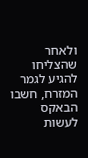ולאחר שהצליחו להגיע לגמר המזרח, חשבו הבאקס לעשות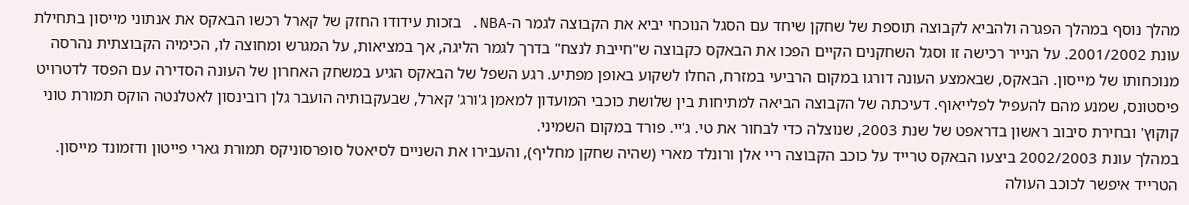מהלך נוסף במהלך הפגרה ולהביא לקבוצה תוספת של שחקן שיחד עם הסגל הנוכחי יביא את הקבוצה לגמר ה-NBA. בזכות עידודו החזק של קארל רכשו הבאקס את אנתוני מייסון בתחילת עונת 2001/2002. על הנייר רכישה זו וסגל השחקנים הקיים הפכו את הבאקס כקבוצה ש"חייבת לנצח" בדרך לגמר הליגה, אך במציאות, על המגרש ומחוצה לו, הכימיה הקבוצתית נהרסה מנוכחותו של מייסון. הבאקס, שבאמצע העונה דורגו במקום הרביעי במזרח, החלו לשקוע באופן מפתיע. רגע השפל של הבאקס הגיע במשחק האחרון של העונה הסדירה עם הפסד לדטרויט פיסטונס, שמנע מהם להעפיל לפלייאוף. דעיכתה של הקבוצה הביאה למתיחות בין שלושת כוכבי המועדון למאמן ג'ורג' קארל, שבעקבותיה הועבר גלן רובינסון לאטלנטה הוקס תמורת טוני קוקוץ' ובחירת סיבוב ראשון בדראפט של שנת 2003, שנוצלה כדי לבחור את טי. ג'יי. פורד במקום השמיני.
במהלך עונת 2002/2003 ביצעו הבאקס טרייד על כוכב הקבוצה ריי אלן ורונלד מארי (שהיה שחקן מחליף), והעבירו את השניים לסיאטל סופרסוניקס תמורת גארי פייטון ודזמונד מייסון. הטרייד איפשר לכוכב העולה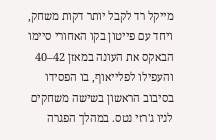מייקל רד לקבל יותר דקות משחק, ויחד עם פייטון בקו האחורי סיימו הבאקס את העונה במאזן 42–40 והעפילו לפלייאוף, בו הפסידו בסיבוב הראשון בשישה משחקים לניו ג'רזי נטס. במהלך הפגרה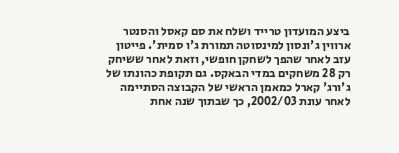ביצע המועדון טרייד ושלח את סם קאסל והסנטר ארווין ג'ונסון למינסוטה תמורת ג'ו סמית'. פייטון עזב לאחר שהפך לשחקן חופשי, וזאת לאחר ששיחק רק 28 משחקים במדי הבאקס. גם תקופת כהונתו של ג'ורג' קארל כמאמן הראשי של הקבוצה הסתיימה לאחר עונת 2002/03, כך שבתוך שנה אחת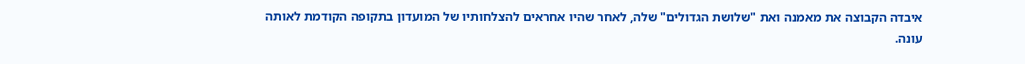איבדה הקבוצה את מאמנה ואת "שלושת הגדולים" שלה, לאחר שהיו אחראים להצלחותיו של המועדון בתקופה הקודמת לאותה עונה.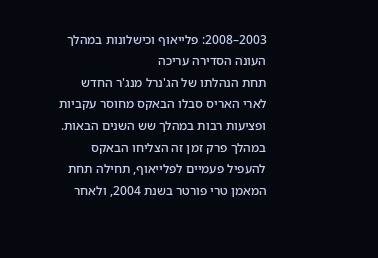2003–2008: פלייאוף וכישלונות במהלך העונה הסדירה עריכה
תחת הנהלתו של הג'נרל מנג'ר החדש לארי האריס סבלו הבאקס מחוסר עקביות ופציעות רבות במהלך שש השנים הבאות. במהלך פרק זמן זה הצליחו הבאקס להעפיל פעמיים לפלייאוף, תחילה תחת המאמן טרי פורטר בשנת 2004, ולאחר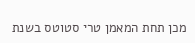מכן תחת המאמן טרי סטוטס בשנת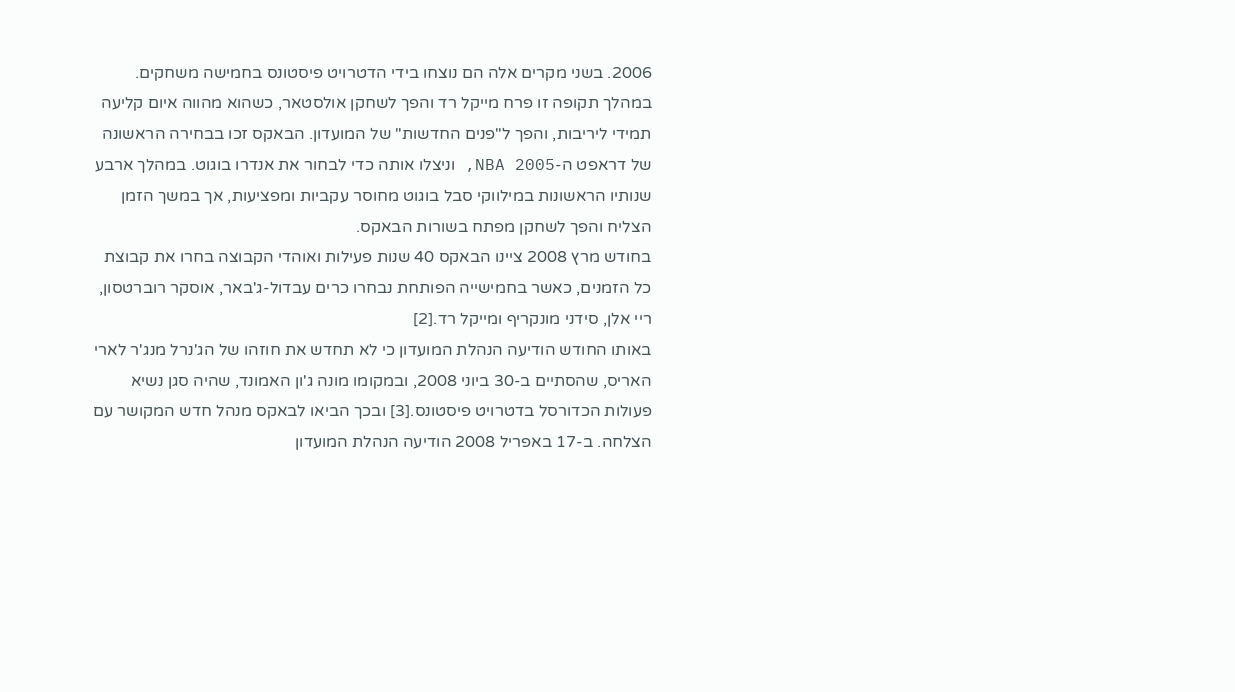2006. בשני מקרים אלה הם נוצחו בידי הדטרויט פיסטונס בחמישה משחקים. במהלך תקופה זו פרח מייקל רד והפך לשחקן אולסטאר, כשהוא מהווה איום קליעה תמידי ליריבות, והפך ל"פנים החדשות" של המועדון. הבאקס זכו בבחירה הראשונה של דראפט ה-NBA 2005, וניצלו אותה כדי לבחור את אנדרו בוגוט. במהלך ארבע שנותיו הראשונות במילווקי סבל בוגוט מחוסר עקביות ומפציעות, אך במשך הזמן הצליח והפך לשחקן מפתח בשורות הבאקס.
בחודש מרץ 2008 ציינו הבאקס 40 שנות פעילות ואוהדי הקבוצה בחרו את קבוצת כל הזמנים, כאשר בחמישייה הפותחת נבחרו כרים עבדול-ג'באר, אוסקר רוברטסון, ריי אלן, סידני מונקריף ומייקל רד.[2]
באותו החודש הודיעה הנהלת המועדון כי לא תחדש את חוזהו של הג'נרל מנג'ר לארי האריס, שהסתיים ב-30 ביוני 2008, ובמקומו מונה ג'ון האמונד, שהיה סגן נשיא פעולות הכדורסל בדטרויט פיסטונס.[3] ובכך הביאו לבאקס מנהל חדש המקושר עם הצלחה. ב-17 באפריל 2008 הודיעה הנהלת המועדון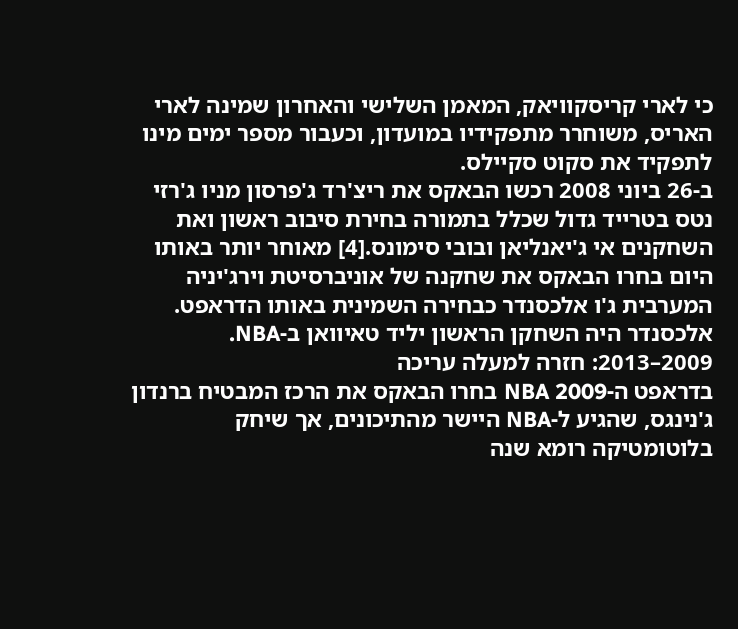כי לארי קריסקוויאק, המאמן השלישי והאחרון שמינה לארי האריס, משוחרר מתפקידיו במועדון, וכעבור מספר ימים מינו לתפקיד את סקוט סקיילס.
ב-26 ביוני 2008 רכשו הבאקס את ריצ'רד ג'פרסון מניו ג'רזי נטס בטרייד גדול שכלל בתמורה בחירת סיבוב ראשון ואת השחקנים אי ג'יאנליאן ובובי סימונס.[4] מאוחר יותר באותו היום בחרו הבאקס את שחקנה של אוניברסיטת וירג'יניה המערבית ג'ו אלכסנדר כבחירה השמינית באותו הדראפט. אלכסנדר היה השחקן הראשון יליד טאיוואן ב-NBA.
2009–2013: חזרה למעלה עריכה
בדראפט ה-NBA 2009 בחרו הבאקס את הרכז המבטיח ברנדון ג'נינגס, שהגיע ל-NBA היישר מהתיכונים, אך שיחק בלוטומטיקה רומא שנה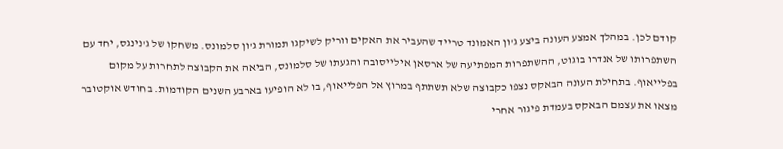קודם לכן. במהלך אמצע העונה ביצע ג'ון האמונד טרייד שהעביר את האקים ווריק לשיקגו תמורת ג'ון סלמונס. משחקו של ג'נינגס, יחד עם השתפרותו של אנדרו בוגוט, ההשתפרות המפתיעה של ארסאן אילייסובה והגעתו של סלמונס, הביאה את הקבוצה לתחרות על מקום בפלייאוף. בתחילת העונה הבאקס נצפו כקבוצה שלא תשתתף במרוץ אל הפלייאוף, בו לא הופיעו בארבע השנים הקודמות. בחודש אוקטובר מצאו את עצמם הבאקס בעמדת פיגור אחרי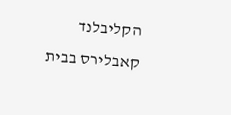הקליבלנד קאבלירס בבית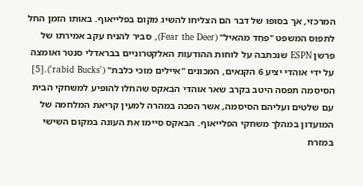המרכזי, אך בסופו של דבר הם הצליחו להשיג מקום בפלייאוף. באותו הזמן החל לתפוס המשפט "פְּחַד מהאיל" (Fear the Deer), סביר להניח עקב אמירתו של פרשן ESPN שנכתבה על לוחות ההודעות האלקטרוניים בבראדלי סנטר ואומצה על ידי אוהדי יציע 6 הקנאים, המכונים "איילים מוכי כלבת" ('rabid Bucks').[5] הסיסמה תפסה היטב בקרב שאר אוהדי הבאקס שהחלו להופיע למשחקי הבית עם שלטים ועליהם הסיסמה, אשר הפכה במהרה למעין קריאת המלחמה של המועדון במהלך משחקי הפלייאוף. הבאקס סיימו את העונה במקום השישי במזרח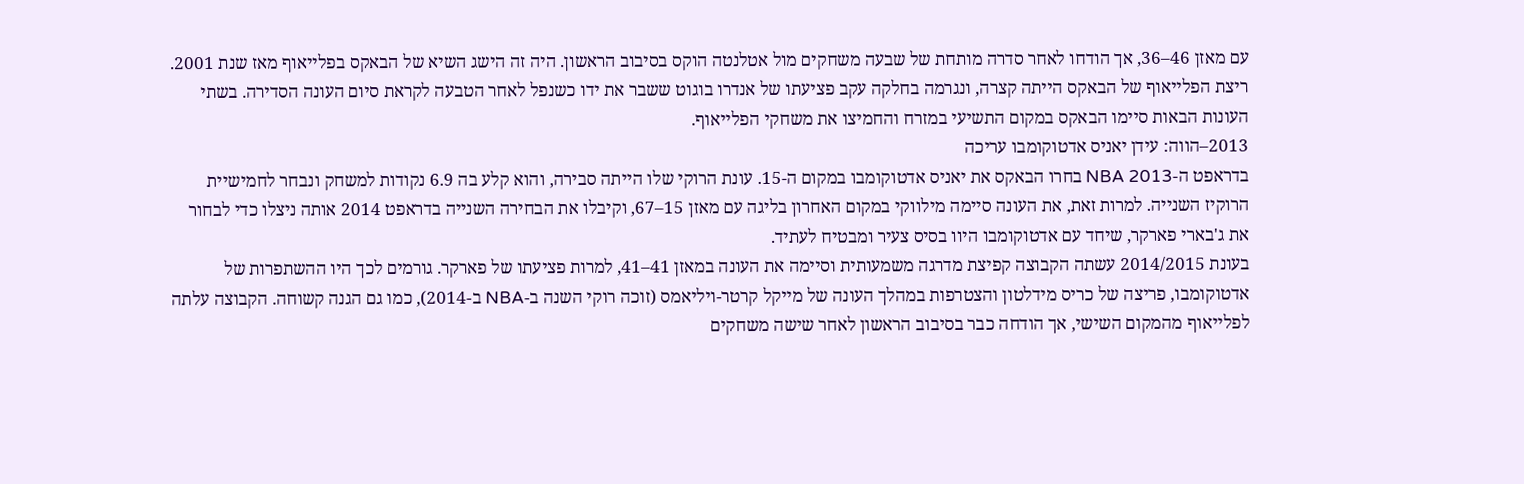עם מאזן 46–36, אך הודחו לאחר סדרה מותחת של שבעה משחקים מול אטלנטה הוקס בסיבוב הראשון. היה זה הישג השיא של הבאקס בפלייאוף מאז שנת 2001. ריצת הפלייאוף של הבאקס הייתה קצרה, ונגרמה בחלקה עקב פציעתו של אנדרו בוגוט ששבר את ידו כשנפל לאחר הטבעה לקראת סיום העונה הסדירה. בשתי העונות הבאות סיימו הבאקס במקום התשיעי במזרח והחמיצו את משחקי הפלייאוף.
2013–הווה: עידן יאניס אדטוקומבו עריכה
בדראפט ה-NBA 2013 בחרו הבאקס את יאניס אדטוקומבו במקום ה-15. עונת הרוקי שלו הייתה סבירה, והוא קלע בה 6.9 נקודות למשחק ונבחר לחמישיית הרוקיז השנייה. למרות זאת, את העונה סיימה מילווקי במקום האחרון בליגה עם מאזן 15–67, וקיבלו את הבחירה השנייה בדראפט 2014 אותה ניצלו כדי לבחור את ג'בארי פארקר, שיחד עם אדטוקומבו היוו בסיס צעיר ומבטיח לעתיד.
בעונת 2014/2015 עשתה הקבוצה קפיצת מדרגה משמעותית וסיימה את העונה במאזן 41–41, למרות פציעתו של פארקר. גורמים לכך היו ההשתפרות של אדטוקומבו, פריצה של כריס מידלטון והצטרפות במהלך העונה של מייקל קרטר-ויליאמס (זוכה רוקי השנה ב-NBA ב-2014), כמו גם הגנה קשוחה. הקבוצה עלתה לפלייאוף מהמקום השישי, אך הודחה כבר בסיבוב הראשון לאחר שישה משחקים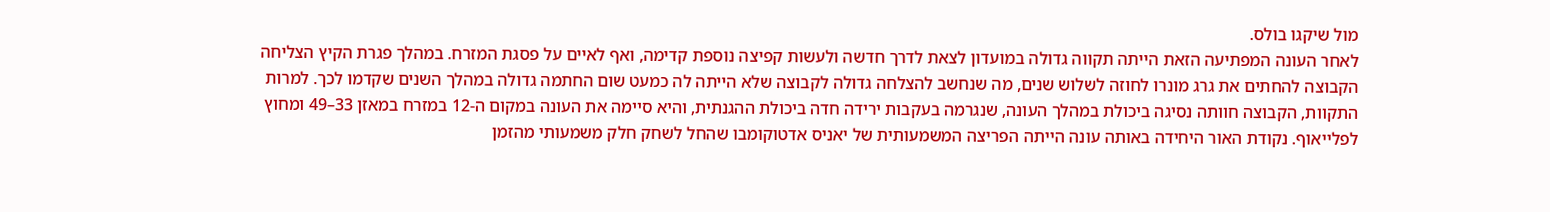מול שיקגו בולס.
לאחר העונה המפתיעה הזאת הייתה תקווה גדולה במועדון לצאת לדרך חדשה ולעשות קפיצה נוספת קדימה, ואף לאיים על פסגת המזרח. במהלך פגרת הקיץ הצליחה הקבוצה להחתים את גרג מונרו לחוזה לשלוש שנים, מה שנחשב להצלחה גדולה לקבוצה שלא הייתה לה כמעט שום החתמה גדולה במהלך השנים שקדמו לכך. למרות התקוות, הקבוצה חוותה נסיגה ביכולת במהלך העונה, שנגרמה בעקבות ירידה חדה ביכולת ההגנתית, והיא סיימה את העונה במקום ה-12 במזרח במאזן 33–49 ומחוץ לפלייאוף. נקודת האור היחידה באותה עונה הייתה הפריצה המשמעותית של יאניס אדטוקומבו שהחל לשחק חלק משמעותי מהזמן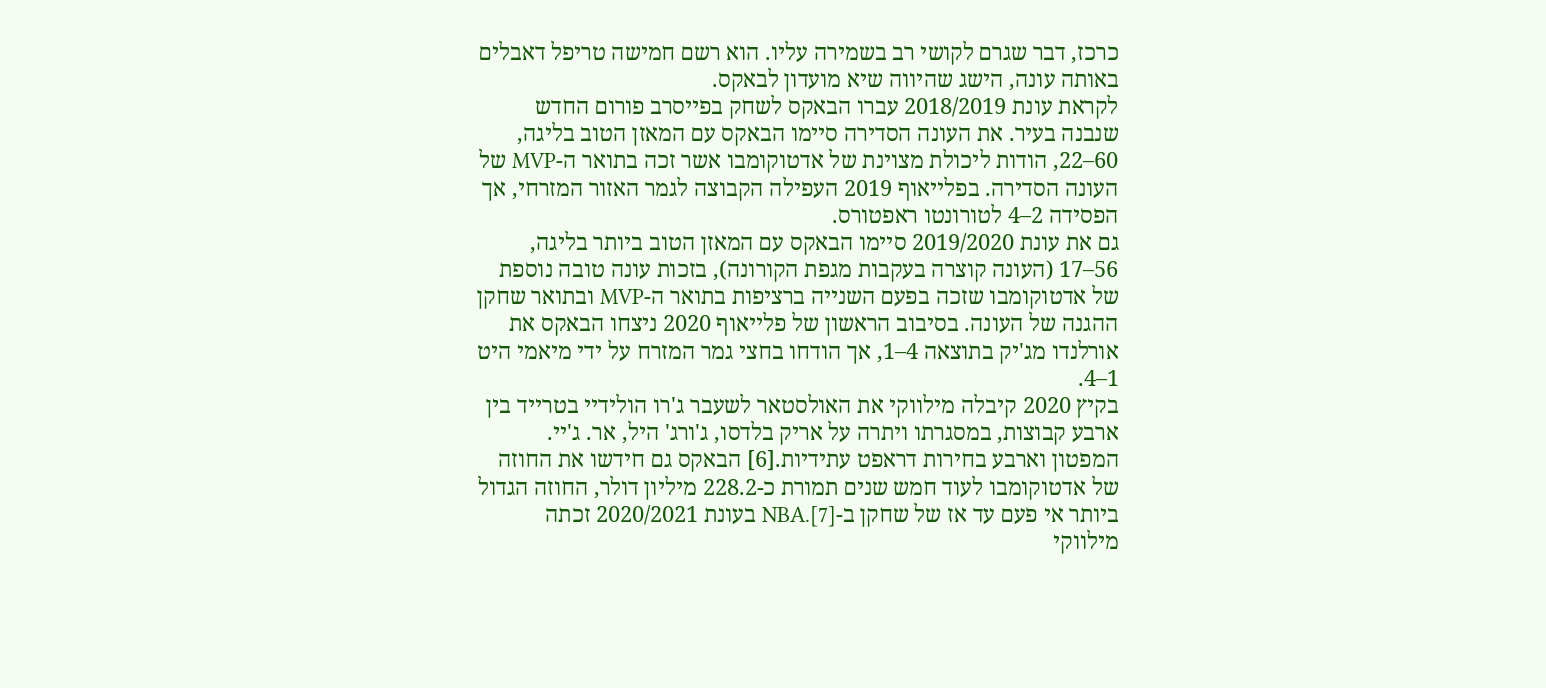כרכז, דבר שגרם לקושי רב בשמירה עליו. הוא רשם חמישה טריפל דאבלים באותה עונה, הישג שהיווה שיא מועדון לבאקס.
לקראת עונת 2018/2019 עברו הבאקס לשחק בפייסרב פורום החדש שנבנה בעיר. את העונה הסדירה סיימו הבאקס עם המאזן הטוב בליגה, 60–22, הודות ליכולת מצוינת של אדטוקומבו אשר זכה בתואר ה-MVP של העונה הסדירה. בפלייאוף 2019 העפילה הקבוצה לגמר האזור המזרחי, אך הפסידה 2–4 לטורונטו ראפטורס.
גם את עונת 2019/2020 סיימו הבאקס עם המאזן הטוב ביותר בליגה, 56–17 (העונה קוצרה בעקבות מגפת הקורונה), בזכות עונה טובה נוספת של אדטוקומבו שזכה בפעם השנייה ברציפות בתואר ה-MVP ובתואר שחקן ההגנה של העונה. בסיבוב הראשון של פלייאוף 2020 ניצחו הבאקס את אורלנדו מג'יק בתוצאה 4–1, אך הודחו בחצי גמר המזרח על ידי מיאמי היט 1–4.
בקיץ 2020 קיבלה מילווקי את האולסטאר לשעבר ג'רו הולידיי בטרייד בין ארבע קבוצות, במסגרתו ויתרה על אריק בלדסו, ג'ורג' היל, אר. ג'יי. המפטון וארבע בחירות דראפט עתידיות.[6] הבאקס גם חידשו את החוזה של אדטוקומבו לעוד חמש שנים תמורת כ-228.2 מיליון דולר, החוזה הגדול ביותר אי פעם עד אז של שחקן ב-NBA.[7] בעונת 2020/2021 זכתה מילווקי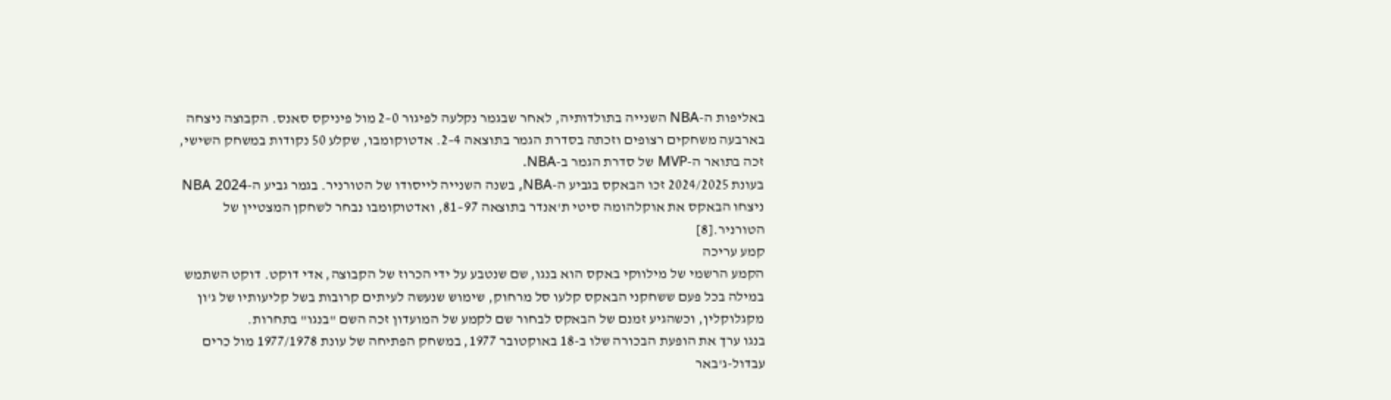באליפות ה-NBA השנייה בתולדותיה, לאחר שבגמר נקלעה לפיגור 0–2 מול פיניקס סאנס. הקבוצה ניצחה בארבעה משחקים רצופים וזכתה בסדרת הגמר בתוצאה 4–2. אדטוקומבו, שקלע 50 נקודות במשחק השישי, זכה בתואר ה-MVP של סדרת הגמר ב-NBA.
בעונת 2024/2025 זכו הבאקס בגביע ה-NBA, בשנה השנייה לייסודו של הטורניר. בגמר גביע ה-NBA 2024 ניצחו הבאקס את אוקלהומה סיטי ת'אנדר בתוצאה 97–81, ואדטוקומבו נבחר לשחקן המצטיין של הטורניר.[8]
קמע עריכה
הקמע הרשמי של מילווקי באקס הוא בנגו, שם שנטבע על ידי הכרוז של הקבוצה, אדי דוקט. דוקט השתמש במילה בכל פעם ששחקני הבאקס קלעו סל מרחוק, שימוש שנעשה לעיתים קרובות בשל קליעותיו של ג'ון מקגלוקלין, וכשהגיע זמנם של הבאקס לבחור שם לקמע של המועדון זכה השם "בנגו" בתחרות.
בנגו ערך את הופעת הבכורה שלו ב-18 באוקטובר 1977, במשחק הפתיחה של עונת 1977/1978 מול כרים עבדול-ג'באר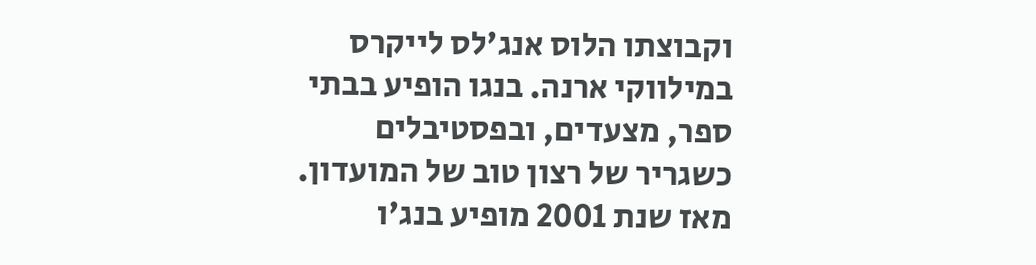וקבוצתו הלוס אנג'לס לייקרס במילווקי ארנה. בנגו הופיע בבתי ספר, מצעדים, ובפסטיבלים כשגריר של רצון טוב של המועדון. מאז שנת 2001 מופיע בנג'ו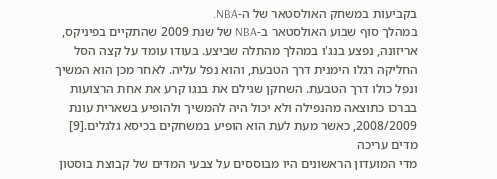בקביעות במשחק האולסטאר של ה-NBA.
במהלך סוף שבוע האולסטאר ב-NBA של שנת 2009 שהתקיים בפיניקס, אריזונה, נפצע בנג'ו במהלך מהתלה שביצע. בעודו עומד על קצה הסל החליקה רגלו הימנית דרך הטבעת, והוא נפל עליה. לאחר מכן הוא המשיך ונפל כולו דרך הטבעת. השחקן שגילם את בנגו קרע את אחת הרצועות בברכו כתוצאה מהנפילה ולא יכול היה להמשיך ולהופיע בשארית עונת 2008/2009, כאשר מעת לעת הוא הופיע במשחקים בכיסא גלגלים.[9]
מדים עריכה
מדי המועדון הראשונים היו מבוססים על צבעי המדים של קבוצת בוסטון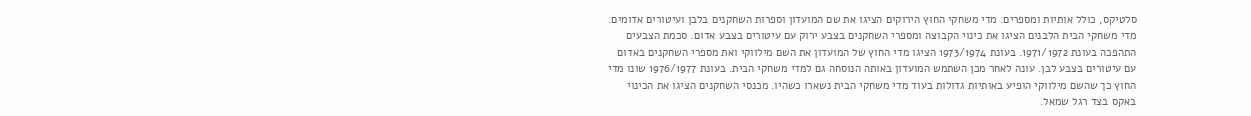סלטיקס, כולל אותיות ומספרים. מדי משחקי החוץ הירוקים הציגו את שם המועדון וספרות השחקנים בלבן ועיטורים אדומים. מדי משחקי הבית הלבנים הציגו את כינוי הקבוצה ומספרי השחקנים בצבע ירוק עם עיטורים בצבע אדום. סכמת הצבעים התהפכה בעונת 1971/1972. בעונת 1973/1974 הציגו מדי החוץ של המועדון את השם מילווקי ואת מספרי השחקנים באדום עם עיטורים בצבע לבן. עונה לאחר מכן השתמש המועדון באותה הנוסחה גם למדי משחקי הבית. בעונת 1976/1977 שונו מדי החוץ כך שהשם מילווקי הופיע באותיות גדולות בעוד מדי משחקי הבית נשארו כשהיו. מכנסי השחקנים הציגו את הכינוי באקס בצד רגל שמאל.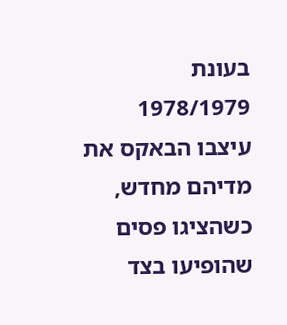בעונת 1978/1979 עיצבו הבאקס את מדיהם מחדש, כשהציגו פסים שהופיעו בצד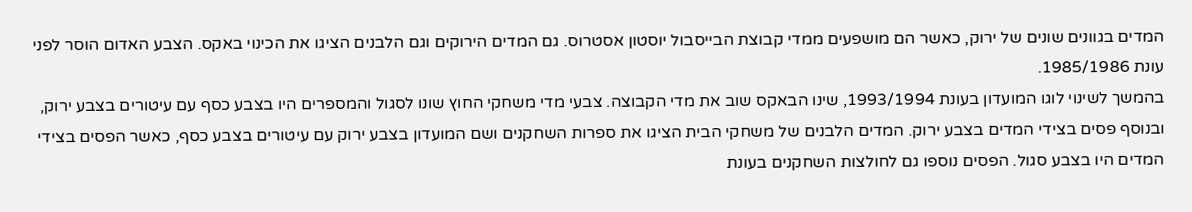המדים בגוונים שונים של ירוק, כאשר הם מושפעים ממדי קבוצת הבייסבול יוסטון אסטרוס. גם המדים הירוקים וגם הלבנים הציגו את הכינוי באקס. הצבע האדום הוסר לפני עונת 1985/1986.
בהמשך לשינוי לוגו המועדון בעונת 1993/1994, שינו הבאקס שוב את מדי הקבוצה. צבעי מדי משחקי החוץ שונו לסגול והמספרים היו בצבע כסף עם עיטורים בצבע ירוק, ובנוסף פסים בצידי המדים בצבע ירוק. המדים הלבנים של משחקי הבית הציגו את ספרות השחקנים ושם המועדון בצבע ירוק עם עיטורים בצבע כסף, כאשר הפסים בצידי המדים היו בצבע סגול. הפסים נוספו גם לחולצות השחקנים בעונת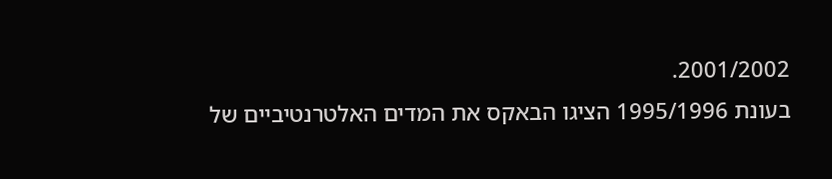2001/2002.
בעונת 1995/1996 הציגו הבאקס את המדים האלטרנטיביים של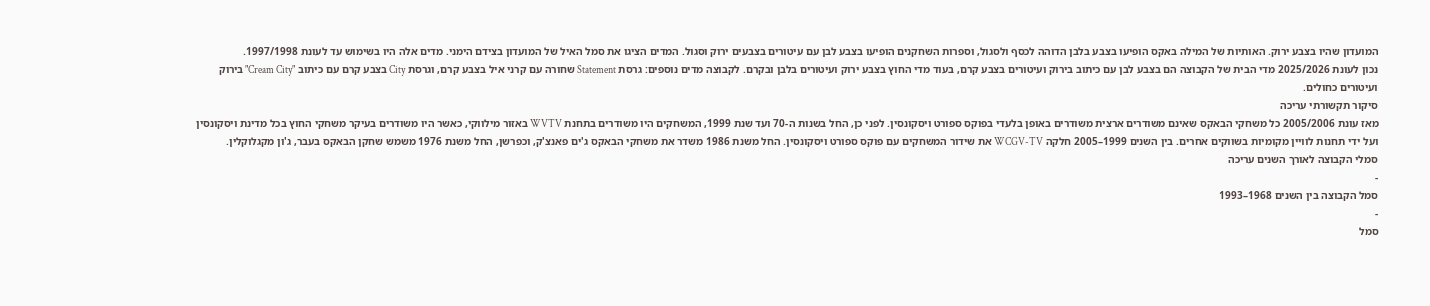המועדון שהיו בצבע ירוק. האותיות של המילה באקס הופיעו בצבע בלבן הדוהה לכסף ולסגול, וספרות השחקנים הופיעו בצבע לבן עם עיטורים בצבעים ירוק וסגול. המדים הציגו את סמל האיל של המועדון בצידם הימני. מדים אלה היו בשימוש עד לעונת 1997/1998.
נכון לעונת 2025/2026 מדי הבית של הקבוצה הם בצבע לבן עם כיתוב בירוק ועיטורים בצבע קרם, בעוד מדי החוץ בצבע ירוק ועיטורים בלבן ובקרם. לקבוצה מדים נוספים: גרסת Statement שחורה עם קרני איל בצבע קרם, וגרסת City בצבע קרם עם כיתוב "Cream City" בירוק ועיטורים כחולים.
סיקור תקשורתי עריכה
מאז עונת 2005/2006 כל משחקי הבאקס שאינם משודרים ארצית משודרים באופן בלעדי בפוקס ספורט ויסקונסין. לפני כן, החל בשנות ה-70 ועד שנת 1999, המשחקים היו משודרים בתחנת WVTV באזור מילווקי, כאשר היו משודרים בעיקר משחקי החוץ בכל מדינת ויסקונסין ועל ידי תחנות לוויין מקומיות בשווקים אחרים. בין השנים 1999–2005 חלקה WCGV-TV את שידור המשחקים עם פוקס ספורט ויסקונסין. החל משנת 1986 משדר את משחקי הבאקס ג'ים פאנצ'ק, וכפרשן, החל משנת 1976 משמש שחקן הבאקס בעבר, ג'ון מקגלוקלין.
סמלי הקבוצה לאורך השנים עריכה
-
סמל הקבוצה בין השנים 1968–1993
-
סמל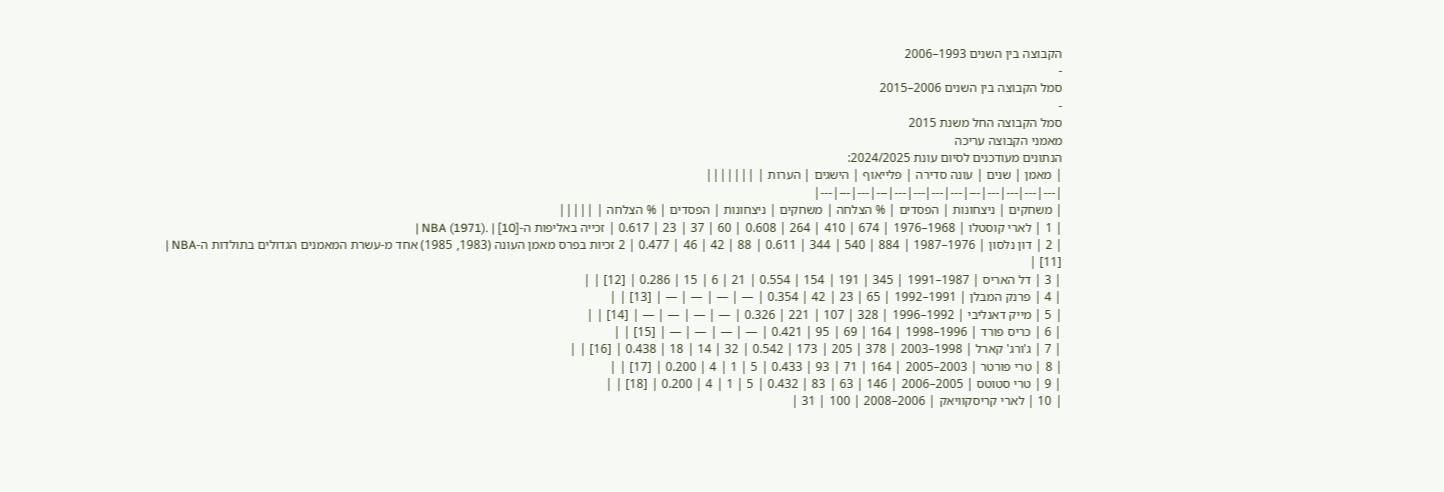הקבוצה בין השנים 1993–2006
-
סמל הקבוצה בין השנים 2006–2015
-
סמל הקבוצה החל משנת 2015
מאמני הקבוצה עריכה
הנתונים מעודכנים לסיום עונת 2024/2025:
| מאמן | שנים | עונה סדירה | פלייאוף | הישגים | הערות | |||||||
|---|---|---|---|---|---|---|---|---|---|---|---|---|
| משחקים | ניצחונות | הפסדים | % הצלחה | משחקים | ניצחונות | הפסדים | % הצלחה | |||||
| 1 | לארי קוסטלו | 1968–1976 | 674 | 410 | 264 | 0.608 | 60 | 37 | 23 | 0.617 | זכייה באליפות ה-NBA (1971). | [10] |
| 2 | דון נלסון | 1976–1987 | 884 | 540 | 344 | 0.611 | 88 | 42 | 46 | 0.477 | 2 זכיות בפרס מאמן העונה (1983, 1985) אחד מ-עשרת המאמנים הגדולים בתולדות ה-NBA |
[11] |
| 3 | דל האריס | 1987–1991 | 345 | 191 | 154 | 0.554 | 21 | 6 | 15 | 0.286 | [12] | |
| 4 | פרנק המבלן | 1991–1992 | 65 | 23 | 42 | 0.354 | — | — | — | — | [13] | |
| 5 | מייק דאנליבי | 1992–1996 | 328 | 107 | 221 | 0.326 | — | — | — | — | [14] | |
| 6 | כריס פורד | 1996–1998 | 164 | 69 | 95 | 0.421 | — | — | — | — | [15] | |
| 7 | ג'ורג' קארל | 1998–2003 | 378 | 205 | 173 | 0.542 | 32 | 14 | 18 | 0.438 | [16] | |
| 8 | טרי פורטר | 2003–2005 | 164 | 71 | 93 | 0.433 | 5 | 1 | 4 | 0.200 | [17] | |
| 9 | טרי סטוטס | 2005–2006 | 146 | 63 | 83 | 0.432 | 5 | 1 | 4 | 0.200 | [18] | |
| 10 | לארי קריסקוויאק | 2006–2008 | 100 | 31 |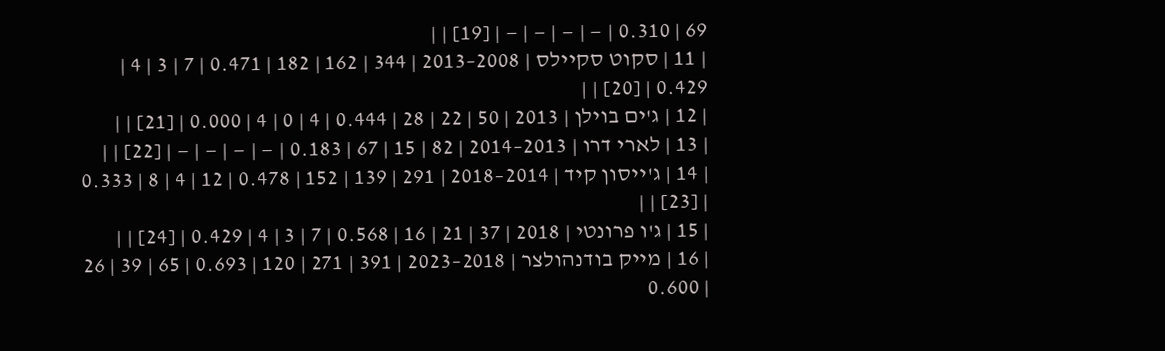69 | 0.310 | — | — | — | — | [19] | |
| 11 | סקוט סקיילס | 2008–2013 | 344 | 162 | 182 | 0.471 | 7 | 3 | 4 | 0.429 | [20] | |
| 12 | ג'ים בוילן | 2013 | 50 | 22 | 28 | 0.444 | 4 | 0 | 4 | 0.000 | [21] | |
| 13 | לארי דרו | 2013–2014 | 82 | 15 | 67 | 0.183 | — | — | — | — | [22] | |
| 14 | ג'ייסון קיד | 2014–2018 | 291 | 139 | 152 | 0.478 | 12 | 4 | 8 | 0.333 | [23] | |
| 15 | ג'ו פרונטי | 2018 | 37 | 21 | 16 | 0.568 | 7 | 3 | 4 | 0.429 | [24] | |
| 16 | מייק בודנהולצר | 2018–2023 | 391 | 271 | 120 | 0.693 | 65 | 39 | 26 | 0.600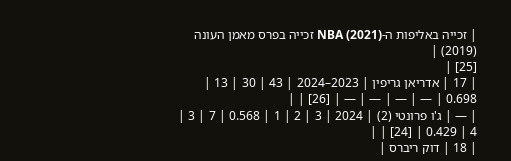| זכייה באליפות ה-NBA (2021) זכייה בפרס מאמן העונה (2019) |
[25] |
| 17 | אדריאן גריפין | 2023–2024 | 43 | 30 | 13 | 0.698 | — | — | — | — | [26] | |
| — | ג'ו פרונטי (2) | 2024 | 3 | 2 | 1 | 0.568 | 7 | 3 | 4 | 0.429 | [24] | |
| 18 | דוק ריברס |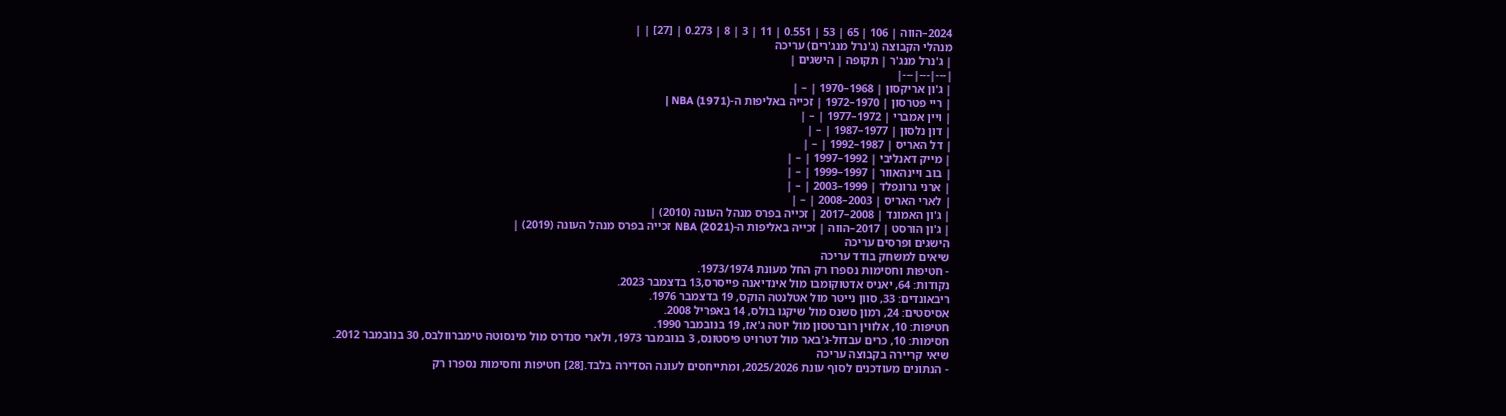2024–הווה | 106 | 65 | 53 | 0.551 | 11 | 3 | 8 | 0.273 | [27] | |
מנהלי הקבוצה (ג'נרל מנג'רים) עריכה
| ג'נרל מנג'ר | תקופה | הישגים |
|---|---|---|
| ג'ון אריקסון | 1968–1970 | – |
| ריי פטרסון | 1970–1972 | זכייה באליפות ה-NBA (1971) |
| ויין אמברי | 1972–1977 | – |
| דון נלסון | 1977–1987 | – |
| דל האריס | 1987–1992 | – |
| מייק דאנליבי | 1992–1997 | – |
| בוב ויינהאוור | 1997–1999 | – |
| ארני גרונפלד | 1999–2003 | – |
| לארי האריס | 2003–2008 | – |
| ג'ון האמונד | 2008–2017 | זכייה בפרס מנהל העונה (2010) |
| ג'ון הורסט | 2017–הווה | זכייה באליפות ה-NBA (2021) זכייה בפרס מנהל העונה (2019) |
הישגים ופרסים עריכה
שיאים למשחק בודד עריכה
- חטיפות וחסימות נספרו רק החל מעונת 1973/1974.
נקודות: 64, יאניס אדטוקומבו מול אינדיאנה פייסרס,13 בדצמבר 2023.
ריבאונדים: 33, סוון נייטר מול אטלנטה הוקס, 19 בדצמבר 1976.
אסיסטים: 24, רמון סשנס מול שיקגו בולס, 14 באפריל 2008.
חטיפות: 10, אלווין רוברטסון מול יוטה ג'אז, 19 בנובמבר 1990.
חסימות: 10, כרים עבדול-ג'באר מול דטרויט פיסטונס, 3 בנובמבר 1973, ולארי סנדרס מול מינסוטה טימברוולבס, 30 בנובמבר 2012.
שיאי קריירה בקבוצה עריכה
- הנתונים מעודכנים לסוף עונת 2025/2026, ומתייחסים לעונה הסדירה בלבד.[28] חטיפות וחסימות נספרו רק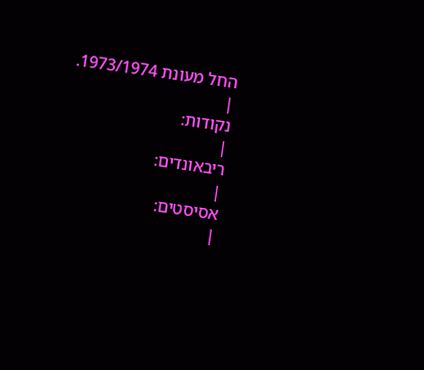החל מעונת 1973/1974.
|
נקודות:
|
ריבאונדים:
|
אסיסטים:
|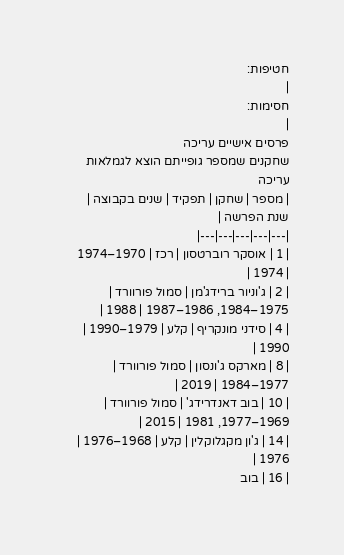חטיפות:
|
חסימות:
|
פרסים אישיים עריכה
שחקנים שמספר גופייתם הוצא לגמלאות עריכה
| מספר | שחקן | תפקיד | שנים בקבוצה | שנת הפרשה |
|---|---|---|---|---|
| 1 | אוסקר רוברטסון | רכז | 1970–1974 | 1974 |
| 2 | ג'וניור ברידג'מן | סמול פורוורד | 1975–1984, 1986–1987 | 1988 |
| 4 | סידני מונקריף | קלע | 1979–1990 | 1990 |
| 8 | מארקס ג'ונסון | סמול פורוורד | 1977–1984 | 2019 |
| 10 | בוב דאנדרידג' | סמול פורוורד | 1969–1977, 1981 | 2015 |
| 14 | ג'ון מקגלוקלין | קלע | 1968–1976 | 1976 |
| 16 | בוב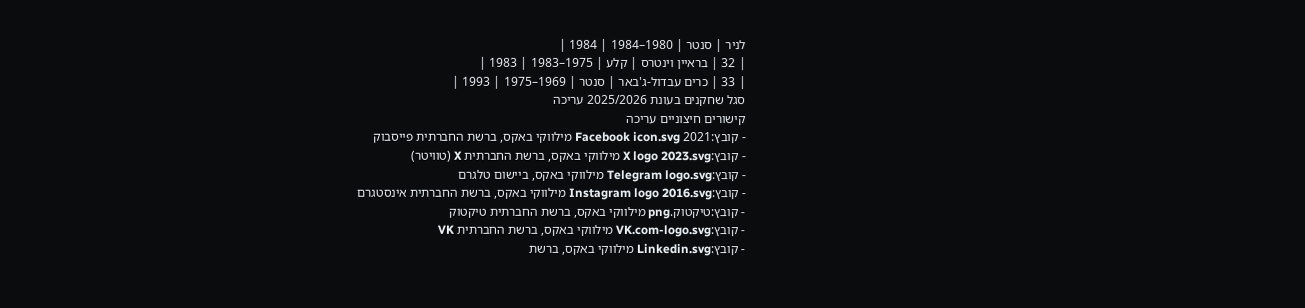לניר | סנטר | 1980–1984 | 1984 |
| 32 | בראיין וינטרס | קלע | 1975–1983 | 1983 |
| 33 | כרים עבדול-ג'באר | סנטר | 1969–1975 | 1993 |
סגל שחקנים בעונת 2025/2026 עריכה
קישורים חיצוניים עריכה
- קובץ:2021 Facebook icon.svg מילווקי באקס, ברשת החברתית פייסבוק
- קובץ:X logo 2023.svg מילווקי באקס, ברשת החברתית X (טוויטר)
- קובץ:Telegram logo.svg מילווקי באקס, ביישום טלגרם
- קובץ:Instagram logo 2016.svg מילווקי באקס, ברשת החברתית אינסטגרם
- קובץ:טיקטוק.png מילווקי באקס, ברשת החברתית טיקטוק
- קובץ:VK.com-logo.svg מילווקי באקס, ברשת החברתית VK
- קובץ:Linkedin.svg מילווקי באקס, ברשת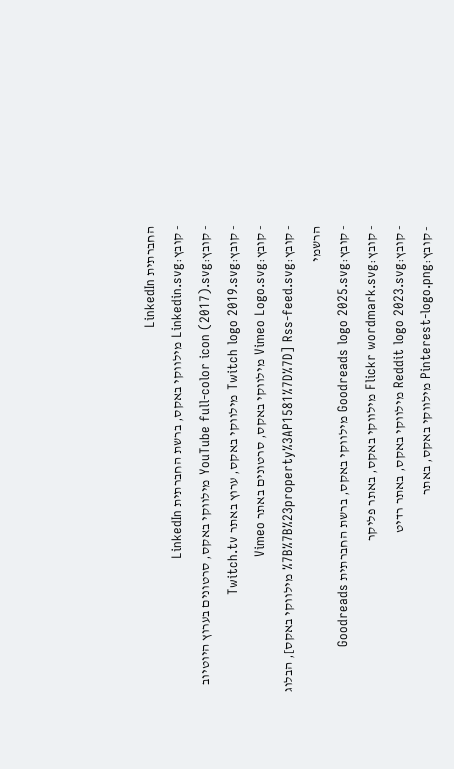החברתית LinkedIn
- קובץ:Linkedin.svg מילווקי באקס, ברשת החברתית LinkedIn
- קובץ:YouTube full-color icon (2017).svg מילווקי באקס, סרטונים בערוץ היוטיוב
- קובץ:Twitch logo 2019.svg מילווקי באקס, ערוץ באתר Twitch.tv
- קובץ:Vimeo Logo.svg מילווקי באקס, סרטונים באתר Vimeo
- קובץ:Rss-feed.svg [%7B%7B%23property%3AP1581%7D%7D מילווקי באקס], הבלוג הרשמי
- קובץ:Goodreads logo 2025.svg מילווקי באקס, ברשת החברתית Goodreads
- קובץ:Flickr wordmark.svg מילווקי באקס, באתר פליקר
- קובץ:Reddit logo 2023.svg מילווקי באקס, באתר רדיט
- קובץ:Pinterest-logo.png מילווקי באקס, באתר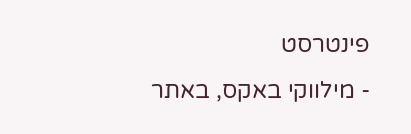פינטרסט
- מילווקי באקס, באתר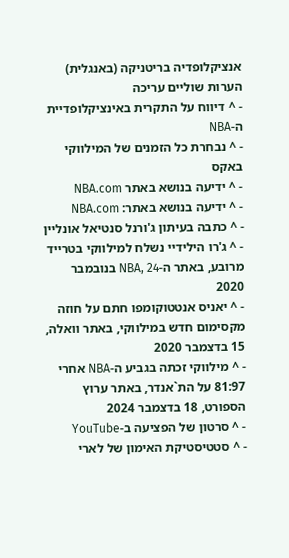אנציקלופדיה בריטניקה (באנגלית)
הערות שוליים עריכה
- ^ דיווח על התקרית באינציקלופדיית ה-NBA
- ^ נבחרת כל הזמנים של המילווקי באקס
- ^ ידיעה בנושא באתר NBA.com
- ^ ידיעה בנושא באתר: NBA.com
- ^ כתבה בעיתון ג'ורנל סנטיאל אונליין
- ^ ג'רו הילידיי נשלח למילווקי בטרייד מרובע, באתר ה-NBA, 24 בנובמבר 2020
- ^ יאניס אנטטוקומפו חתם על חוזה מקסימום חדש במילווקי, באתר וואלה, 15 בדצמבר 2020
- ^ מילווקי זכתה בגביע ה-NBA אחרי 81:97 על הת`אנדר, באתר ערוץ הספורט, 18 בדצמבר 2024
- ^ סרטון של הפציעה ב-YouTube
- ^ סטטיסטיקת האימון של לארי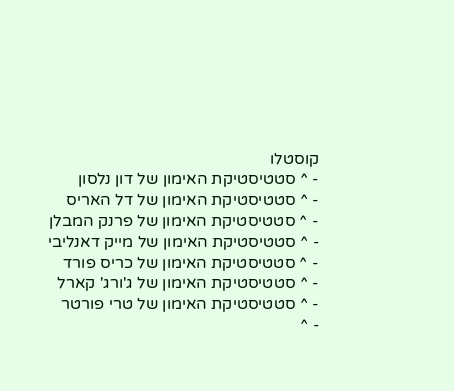קוסטלו
- ^ סטטיסטיקת האימון של דון נלסון
- ^ סטטיסטיקת האימון של דל האריס
- ^ סטטיסטיקת האימון של פרנק המבלן
- ^ סטטיסטיקת האימון של מייק דאנליבי
- ^ סטטיסטיקת האימון של כריס פורד
- ^ סטטיסטיקת האימון של ג'ורג' קארל
- ^ סטטיסטיקת האימון של טרי פורטר
- ^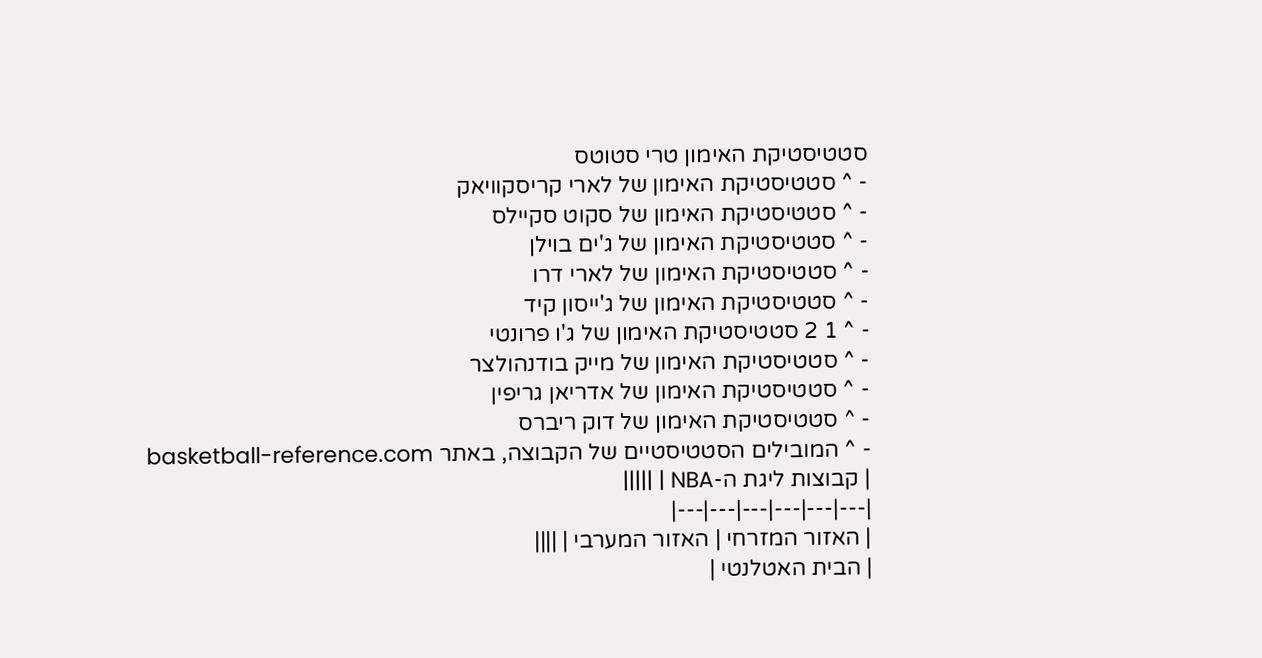סטטיסטיקת האימון טרי סטוטס
- ^ סטטיסטיקת האימון של לארי קריסקוויאק
- ^ סטטיסטיקת האימון של סקוט סקיילס
- ^ סטטיסטיקת האימון של ג'ים בוילן
- ^ סטטיסטיקת האימון של לארי דרו
- ^ סטטיסטיקת האימון של ג'ייסון קיד
- ^ 1 2 סטטיסטיקת האימון של ג'ו פרונטי
- ^ סטטיסטיקת האימון של מייק בודנהולצר
- ^ סטטיסטיקת האימון של אדריאן גריפין
- ^ סטטיסטיקת האימון של דוק ריברס
- ^ המובילים הסטטיסטיים של הקבוצה, באתר basketball-reference.com
| קבוצות ליגת ה-NBA | |||||
|---|---|---|---|---|---|
| האזור המזרחי | האזור המערבי | ||||
| הבית האטלנטי |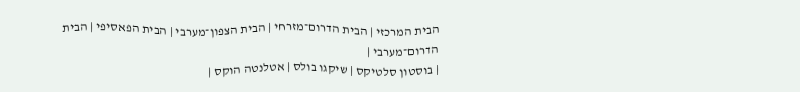הבית המרכזי | הבית הדרום־מזרחי | הבית הצפון־מערבי | הבית הפאסיפי | הבית הדרום־מערבי |
| בוסטון סלטיקס | שיקגו בולס | אטלנטה הוקס |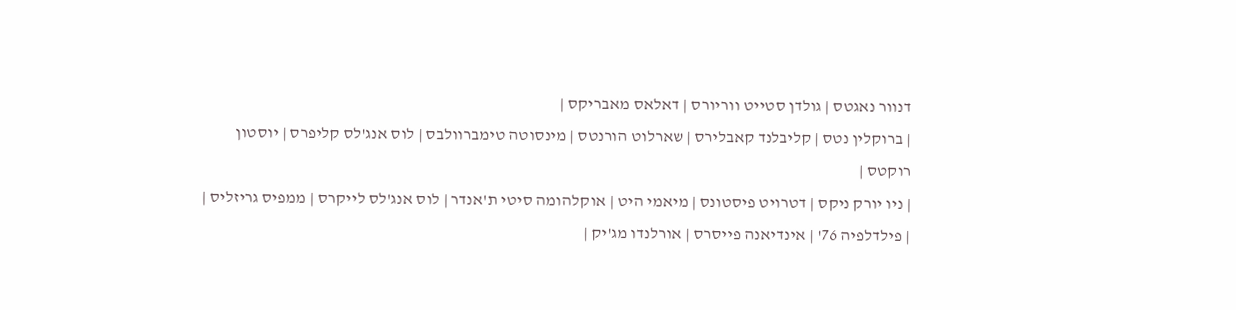דנוור נאגטס | גולדן סטייט ווריורס | דאלאס מאבריקס |
| ברוקלין נטס | קליבלנד קאבלירס | שארלוט הורנטס | מינסוטה טימברוולבס | לוס אנג'לס קליפרס | יוסטון רוקטס |
| ניו יורק ניקס | דטרויט פיסטונס | מיאמי היט | אוקלהומה סיטי ת'אנדר | לוס אנג'לס לייקרס | ממפיס גריזליס |
| פילדלפיה 76' | אינדיאנה פייסרס | אורלנדו מג'יק |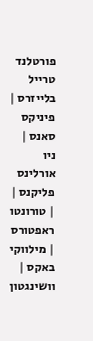פורטלנד טרייל בלייזרס | פיניקס סאנס | ניו אורלינס פליקנס |
| טורונטו ראפטורס | מילווקי באקס | וושינגטון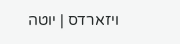ויזארדס | יוטה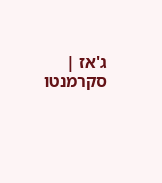ג'אז | סקרמנטו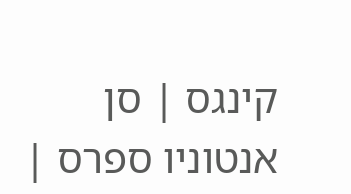קינגס | סן אנטוניו ספרס |